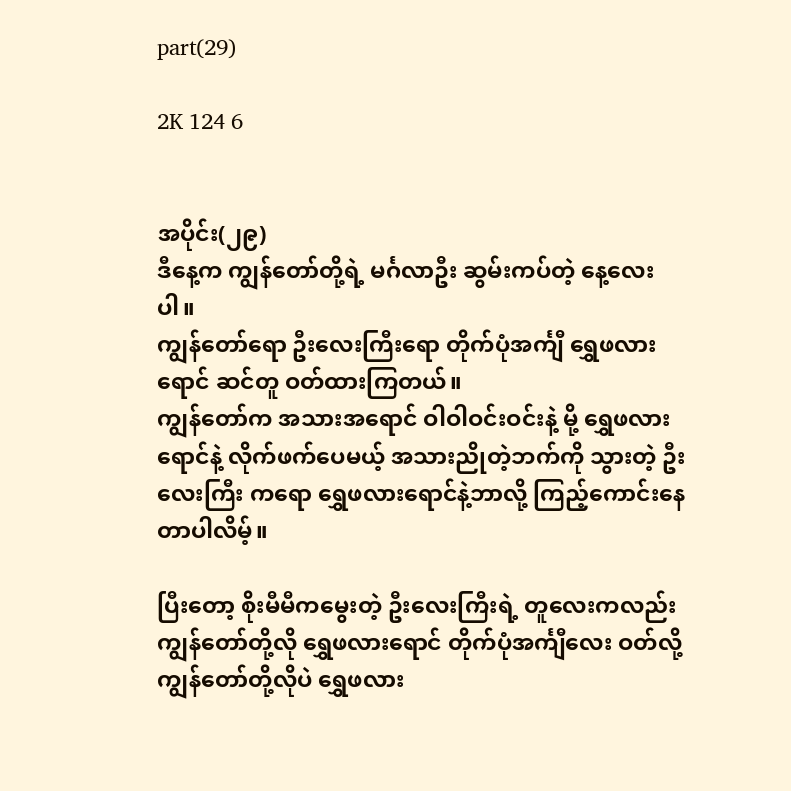part(29)

2K 124 6


အပိုင်း(၂၉)
ဒီနေ့က ကျွန်တော်တို့ရဲ့ မင်္ဂလာဦး ဆွမ်းကပ်တဲ့ နေ့လေးပါ။
ကျွန်တော်ရော ဦးလေးကြီးရော တိုက်ပုံအင်္ကျီ ရွှေဖလားရောင် ဆင်တူ ဝတ်ထားကြတယ်။
ကျွန်တော်က အသားအရောင် ဝါဝါဝင်းဝင်းနဲ့ မို့ ရွှေဖလားရောင်နဲ့ လိုက်ဖက်ပေမယ့် အသားညိုတဲ့ဘက်ကို သွားတဲ့ ဦးလေးကြီး ကရော ရွှေဖလားရောင်နဲ့ဘာလို့ ကြည့်ကောင်းနေတာပါလိမ့်။

ပြီးတော့ စိုးမီမီက‌မွေးတဲ့ ဦးလေးကြီးရဲ့ တူလေးကလည်း ကျွန်တော်တို့လို ရွှေဖလားရောင် တိုက်ပုံအင်္ကျီလေး ဝတ်လို့ ကျွန်တော်တို့လိုပဲ ရွှေဖလား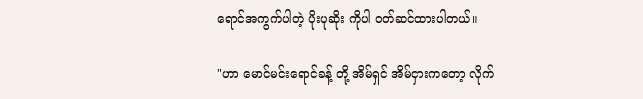ရောင်အကွက်ပါတဲ့ ပိုးပုဆိုး ကိုပါ ဝတ်ဆင်ထားပါတယ်။

"ဟာ မောင်မင်းရောင်ခန့် တို့ အိမ်ရှင် အိမ်ငှားကတော့ လိုက်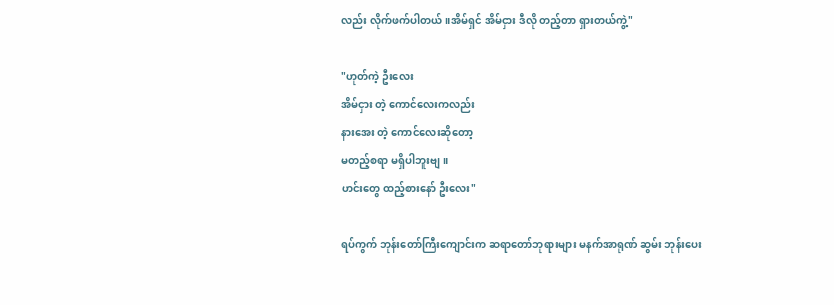လည်း လိုက်ဖက်ပါတယ်။အိမ်ရှင် အိမ်ငှား ဒီလို တည့်တာ ရှားတယ်ကွဲ့"

"ဟုတ်ကဲ့ ဦးလေး
အိမ်ငှား တဲ့ ကောင်လေးကလည်း
နားအေး တဲ့ ကောင်လေးဆိုတော့
မတည့်စရာ မရှိပါဘူးဗျ။
ဟင်းတွေ ထည့်စားနော် ဦးလေး"

ရပ်ကွက် ဘုန်းတော်ကြီးကျောင်းက ဆရာတော်ဘုရားများ မနက်အာရုဏ် ဆွမ်း ဘုန်းပေး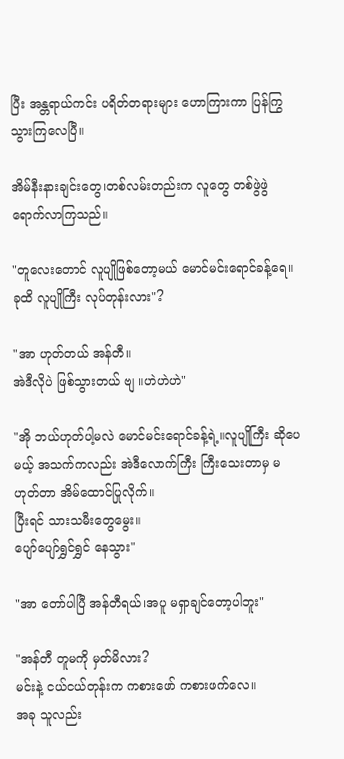ပြီး အန္တရာယ်ကင်း ပရိတ်တရားများ ဟောကြားကာ ပြန်ကြွသွားကြလေပြီ။

အိမ်နီးနားချင်းတွေ၊တစ်လမ်းတည်းက လူတွေ တစ်ဖွဲဖွဲရောက်လာကြသည်။

"တူလေးတောင် လူပျိုဖြစ်တော့မယ် မောင်မင်းရောင်ခန့်ရေ။
ခုထိ လူပျိုကြီး လုပ်တုန်းလား"?

"အာ ဟုတ်တယ် အန်တီ။
အဲဒီလိုပဲ ဖြစ်သွားတယ် ဗျ ။ဟဲဟဲဟဲ"

"အို ဘယ်ဟုတ်ပါ့မလဲ မောင်မင်းရောင်ခန့်ရဲ့။လူပျိုကြီး ဆိုပေမယ့် အသက်ကလည်း အဲဒီလောက်ကြီး ကြီးသေးတာမှ မဟုတ်တာ အိမ်ထောင်ပြုလိုက်။
ပြီးရင် သားသမီးတွေမွေး။
ပျော်ပျော်ရွှင်ရွှင် နေသွား"

"အာ တော်ပါပြီ အန်တီရယ်၊အပူ မရှာချင်တော့ပါဘူး"

"အန်တီ တူမကို မှတ်မိလား?
မင်းနဲ့ ငယ်ငယ်တုန်းက ကစားဖော် ကစားဖက်လေ။
အခု သူလည်း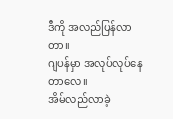ဒီကို အလည်ပြန်လာတာ။
ဂျပန်မှာ အလုပ်လုပ်နေတာလေ။
အိမ်လည်လာခဲ့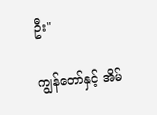ဦး"

ကျွန်တော်နှင့် အိမ်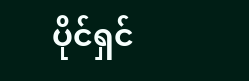ပိုင်ရှင်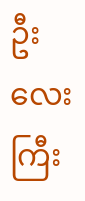ဦးလေးကြီး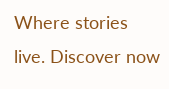Where stories live. Discover now